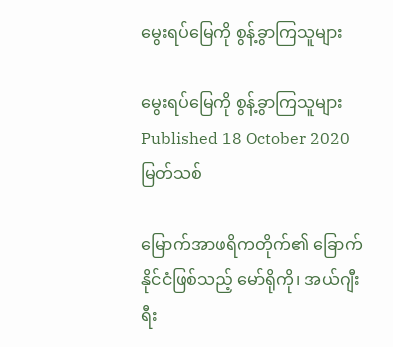မွေးရပ်မြေကို စွန့်ခွာကြသူများ

မွေးရပ်မြေကို စွန့်ခွာကြသူများ
Published 18 October 2020
မြတ်သစ်

မြောက်အာဖရိကတိုက်၏ ခြောက်နိုင်ငံဖြစ်သည့် မော်ရိုကို၊ အယ်ဂျီးရီး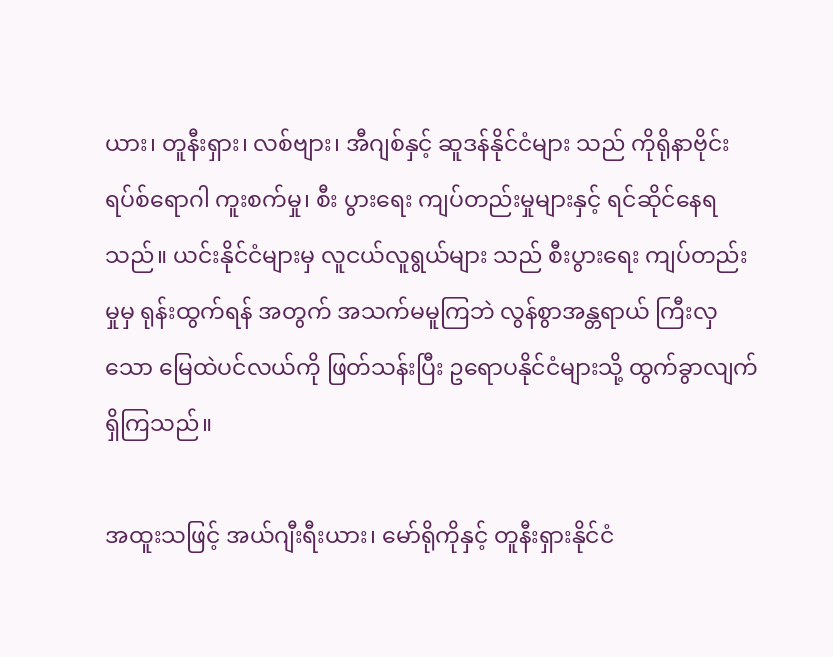ယား၊ တူနီးရှား၊ လစ်ဗျား၊ အီဂျစ်နှင့် ဆူဒန်နိုင်ငံများ သည် ကိုရိုနာဗိုင်းရပ်စ်ရောဂါ ကူးစက်မှု၊ စီး ပွားရေး ကျပ်တည်းမှုများနှင့် ရင်ဆိုင်နေရသည်။ ယင်းနိုင်ငံများမှ လူငယ်လူရွယ်များ သည် စီးပွားရေး ကျပ်တည်းမှုမှ ရုန်းထွက်ရန် အတွက် အသက်မမူကြဘဲ လွန်စွာအန္တရာယ် ကြီးလှသော မြေထဲပင်လယ်ကို ဖြတ်သန်းပြီး ဥရောပနိုင်ငံများသို့ ထွက်ခွာလျက်ရှိကြသည်။

အထူးသဖြင့် အယ်ဂျီးရီးယား၊ မော်ရိုကိုနှင့် တူနီးရှားနိုင်ငံ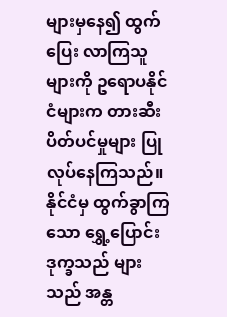များမှနေ၍ ထွက်ပြေး လာကြသူများကို ဥရောပနိုင်ငံများက တားဆီးပိတ်ပင်မှုများ ပြုလုပ်နေကြသည်။ နိုင်ငံမှ ထွက်ခွာကြသော ရွှေ့ပြောင်းဒုက္ခသည် များသည် အန္တ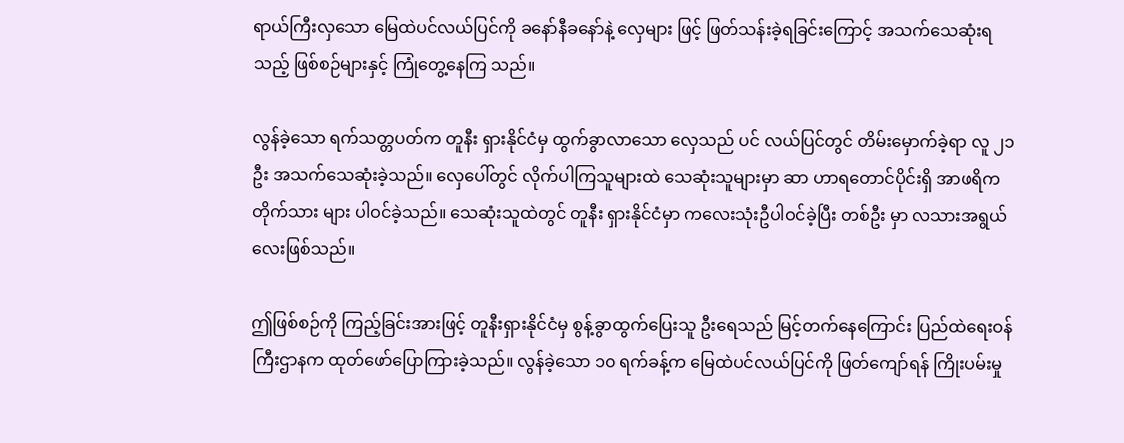ရာယ်ကြီးလှသော မြေထဲပင်လယ်ပြင်ကို ခနော်နီခနော်နဲ့ လှေများ ဖြင့် ဖြတ်သန်းခဲ့ရခြင်းကြောင့် အသက်သေဆုံးရသည့် ဖြစ်စဉ်များနှင့် ကြုံတွေ့နေကြ သည်။

လွန်ခဲ့သော ရက်သတ္တပတ်က တူနီး ရှားနိုင်ငံမှ ထွက်ခွာလာသော လှေသည် ပင် လယ်ပြင်တွင် တိမ်းမှောက်ခဲ့ရာ လူ ၂၁ ဦး အသက်သေဆုံးခဲ့သည်။ လှေပေါ်တွင် လိုက်ပါကြသူများထဲ သေဆုံးသူများမှာ ဆာ ဟာရတောင်ပိုင်းရှိ အာဖရိကတိုက်သား များ ပါဝင်ခဲ့သည်။ သေဆုံးသူထဲတွင် တူနီး ရှားနိုင်ငံမှာ ကလေးသုံးဦပါဝင်ခဲ့ပြီး တစ်ဦး မှာ လသားအရွယ်လေးဖြစ်သည်။

ဤဖြစ်စဉ်ကို ကြည့်ခြင်းအားဖြင့် တူနီးရှားနိုင်ငံမှ စွန့်ခွာထွက်ပြေးသူ ဦးရေသည် မြင့်တက်နေကြောင်း ပြည်ထဲရေးဝန်ကြီးဌာနက ထုတ်ဖော်ပြောကြားခဲ့သည်။ လွန်ခဲ့သော ၁၀ ရက်ခန့်က မြေထဲပင်လယ်ပြင်ကို ဖြတ်ကျော်ရန် ကြိုးပမ်းမှု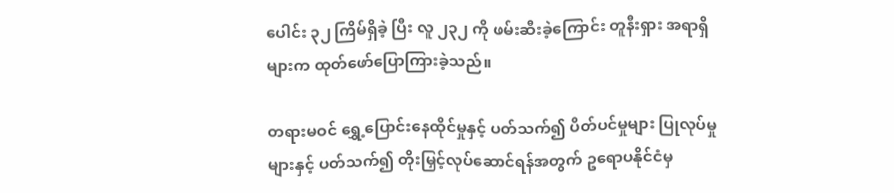ပေါင်း ၃၂ ကြိမ်ရှိခဲ့ ပြီး လူ ၂၃၂ ကို ဖမ်းဆီးခဲ့ကြောင်း တူနီးရှား အရာရှိများက ထုတ်ဖော်ပြောကြားခဲ့သည်။

တရားမဝင် ရွှေ့ပြောင်းနေထိုင်မှုနှင့် ပတ်သက်၍ ပိတ်ပင်မှုများ ပြုလုပ်မှုများနှင့် ပတ်သက်၍ တိုးမြှင့်လုပ်ဆောင်ရန်အတွက် ဥရောပနိုင်ငံမှ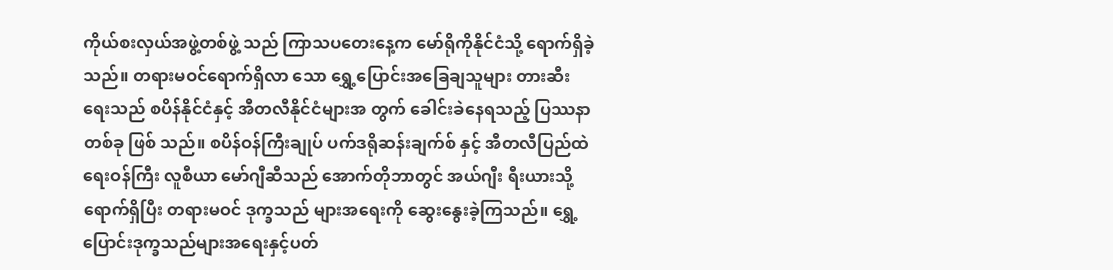ကိုယ်စးလှယ်အဖွဲ့တစ်ဖွဲ့ သည် ကြာသပတေးနေ့က မော်ရိုကိုနိုင်ငံသို့ ရောက်ရှိခဲ့သည်။ တရားမဝင်ရောက်ရှိလာ သော ရွှေ့ပြောင်းအခြေချသူများ တားဆီး ရေးသည် စပိန်နိုင်ငံနှင့် အီတလီနိုင်ငံများအ တွက် ခေါင်းခဲနေရသည့် ပြဿနာတစ်ခု ဖြစ် သည်။ စပိန်ဝန်ကြီးချုပ် ပက်ဒရိုဆန်းချက်စ် နှင့် အီတလီပြည်ထဲရေးဝန်ကြီး လူစီယာ မော်ဂျီဆီသည် အောက်တိုဘာတွင် အယ်ဂျီး ရီးယားသို့ ရောက်ရှိပြီး တရားမဝင် ဒုက္ခသည် များအရေးကို ဆွေးနွေးခဲ့ကြသည်။ ရွှေ့ ပြောင်းဒုက္ခသည်များအရေးနှင့်ပတ်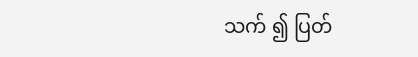သက် ၍ ပြတ်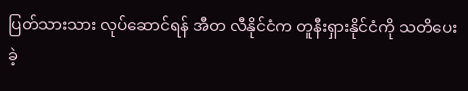ပြတ်သားသား လုပ်ဆောင်ရန် အီတ လီနိုင်ငံက တူနီးရှားနိုင်ငံကို သတိပေးခဲ့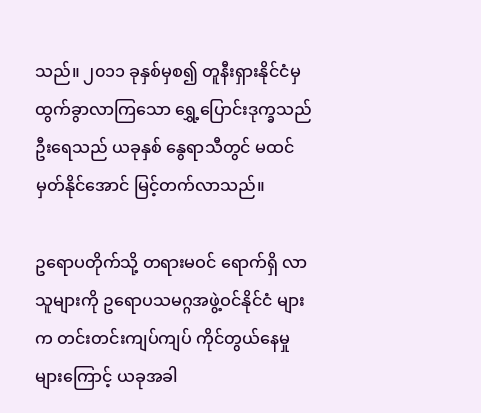သည်။ ၂၀၁၁ ခုနှစ်မှစ၍ တူနီးရှားနိုင်ငံမှ ထွက်ခွာလာကြသော ရွှေ့ပြောင်းဒုက္ခသည် ဦးရေသည် ယခုနှစ် နွေရာသီတွင် မထင် မှတ်နိုင်အောင် မြင့်တက်လာသည်။

ဥရောပတိုက်သို့ တရားမဝင် ရောက်ရှိ လာသူများကို ဥရောပသမဂ္ဂအဖွဲ့ဝင်နိုင်ငံ များက တင်းတင်းကျပ်ကျပ် ကိုင်တွယ်နေမှု များကြောင့် ယခုအခါ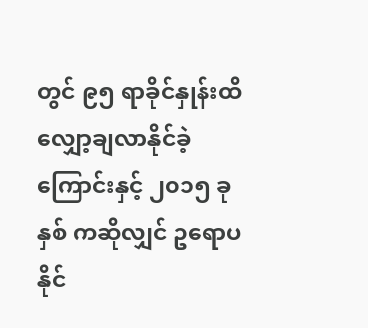တွင် ၉၅ ရာခိုင်နှုန်းထိ လျှော့ချလာနိုင်ခဲ့ကြောင်းနှင့် ၂၀၁၅ ခုနှစ် ကဆိုလျှင် ဥရောပနိုင်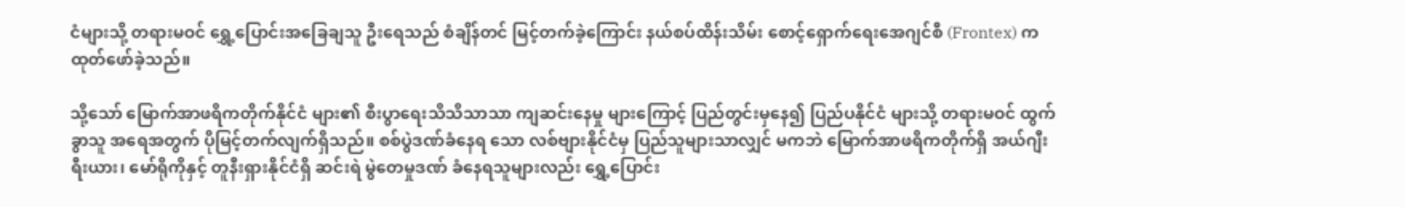ငံများသို့ တရားမဝင် ရွှေ့ပြောင်းအခြေချသူ ဦးရေသည် စံချိန်တင် မြင့်တက်ခဲ့ကြောင်း နယ်စပ်ထိန်းသိမ်း စောင့်ရှောက်ရေးအေဂျင်စီ (Frontex) က ထုတ်ဖော်ခဲ့သည်။

သို့သော် မြောက်အာဖရိကတိုက်နိုင်ငံ များ၏ စီးပွာရေးသိသိသာသာ ကျဆင်းနေမှု များကြောင့် ပြည်တွင်းမှနေ၍ ပြည်ပနိုင်ငံ များသို့ တရားမဝင် ထွက်ခွာသူ အရေအတွက် ပိုမြင့်တက်လျက်ရှိသည်။ စစ်ပွဲဒဏ်ခံနေရ သော လစ်ဗျားနိုင်ငံမှ ပြည်သူများသာလျှင် မကဘဲ မြောက်အာဖရိကတိုက်ရှိ အယ်ဂျီး ရီးယား၊ မော်ရိုကိုနှင့် တူနီးရှားနိုင်ငံရှိ ဆင်းရဲ မွဲတေမှုဒဏ် ခံနေရသူများလည်း ရွှေ့ပြောင်း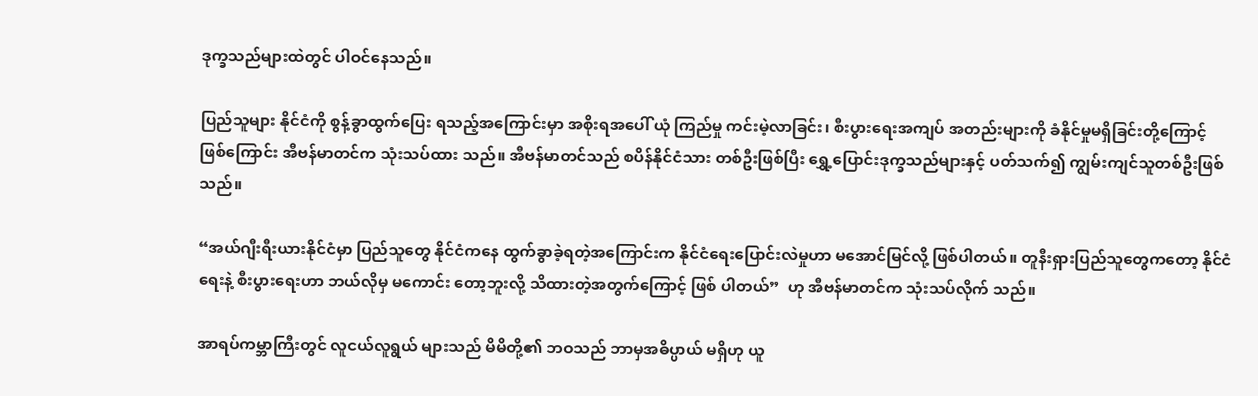ဒုက္ခသည်များထဲတွင် ပါဝင်နေသည်။

ပြည်သူများ နိုင်ငံကို စွန့်ခွာထွက်ပြေး ရသည့်အကြောင်းမှာ အစိုးရအပေါ် ယုံ ကြည်မှု ကင်းမဲ့လာခြင်း၊ စီးပွားရေးအကျပ် အတည်းများကို ခံနိုင်မှုမရှိခြင်းတို့ကြောင့်  ဖြစ်ကြောင်း အီဗန်မာတင်က သုံးသပ်ထား သည်။ အီဗန်မာတင်သည် စပိန်နိုင်ငံသား တစ်ဦးဖြစ်ပြီး ရွှေ့ပြောင်းဒုက္ခသည်များနှင့် ပတ်သက်၍ ကျွမ်းကျင်သူတစ်ဦးဖြစ်သည်။

“အယ်ဂျီးရီးယားနိုင်ငံမှာ ပြည်သူတွေ နိုင်ငံကနေ ထွက်ခွာခဲ့ရတဲ့အကြောင်းက နိုင်ငံရေးပြောင်းလဲမှုဟာ မအောင်မြင်လို့ ဖြစ်ပါတယ်။ တူနီးရှားပြည်သူတွေကတော့ နိုင်ငံရေးနဲ့ စီးပွားရေးဟာ ဘယ်လိုမှ မကောင်း တော့ဘူးလို့ သိထားတဲ့အတွက်ကြောင့် ဖြစ် ပါတယ်”  ဟု အီဗန်မာတင်က သုံးသပ်လိုက် သည်။

အာရပ်ကမ္ဘာကြီးတွင် လူငယ်လူရွယ် များသည် မိမိတို့၏ ဘဝသည် ဘာမှအဓိပ္ပာယ် မရှိဟု ယူ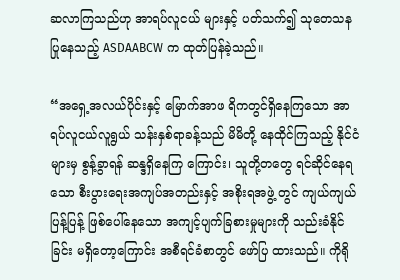ဆလာကြသည်ဟု အာရပ်လူငယ် များနှင့် ပတ်သက်၍ သုတေသနပြုနေသည့် ASDAABCW က ထုတ်ပြန်ခဲ့သည်။

“အရှေ့အလယ်ပိုင်းနှင့် မြောက်အာဖ ရိကတွင်ရှိနေကြသော အာရပ်လူငယ်လူရွယ် သန်းနှစ်ရာခန့်သည် မိမိတို့ နေထိုင်ကြသည့် နိုင်ငံများမှ စွန့်ခွာရန် ဆန္ဒရှိနေကြ ကြောင်း၊ သူတို့တတွေ ရင်ဆိုင်နေရသော စီးပွားရေးအကျပ်အတည်းနှင့် အစိုးရအဖွဲ့ တွင် ကျယ်ကျယ်ပြန့်ပြန့် ဖြစ်ပေါ်နေသော အကျင့်ပျက်ခြစားမှုများကို သည်းခံနိုင်ခြင်း မရှိတော့ကြောင်း အစီရင်ခံစာတွင် ဖော်ပြ ထားသည်။ ကိုရို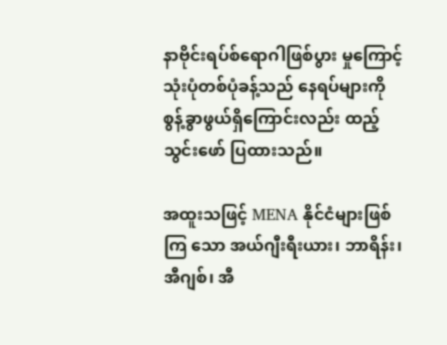နာဗိုင်းရပ်စ်ရောဂါဖြစ်ပွား မှုကြောင့် သုံးပုံတစ်ပုံခန့်သည် နေရပ်များကို စွန့်ခွာဖွယ်ရှိကြောင်းလည်း ထည့်သွင်းဖော် ပြထားသည်။

အထူးသဖြင့် MENA နိုင်ငံများဖြစ်ကြ သော အယ်ဂျီးရီးယား၊ ဘာရိန်း၊ အီဂျစ်၊ အီ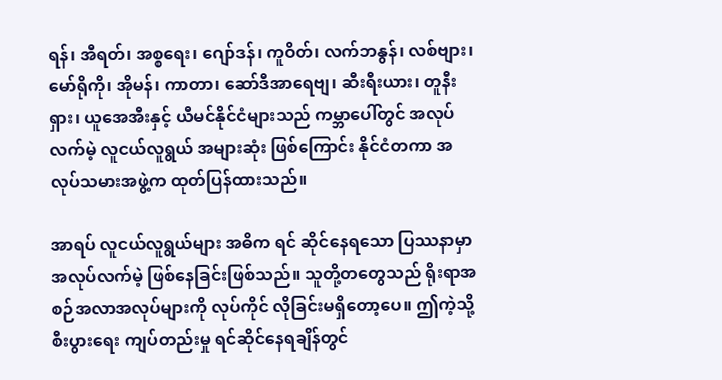ရန်၊ အီရတ်၊ အစ္စရေး၊ ဂျော်ဒန်၊ ကူဝိတ်၊ လက်ဘနွန်၊ လစ်ဗျား၊ မော်ရိုကို၊ အိုမန်၊ ကာတာ၊ ဆော်ဒီအာရေဗျ၊ ဆီးရီးယား၊ တူနီးရှား၊ ယူအေအီးနှင့် ယီမင်နိုင်ငံများသည် ကမ္ဘာပေါ်တွင် အလုပ်လက်မဲ့ လူငယ်လူရွယ် အများဆုံး ဖြစ်ကြောင်း နိုင်ငံတကာ အလုပ်သမားအဖွဲ့က ထုတ်ပြန်ထားသည်။

အာရပ် လူငယ်လူရွယ်များ အဓိက ရင် ဆိုင်နေရသော ပြဿနာမှာ အလုပ်လက်မဲ့ ဖြစ်နေခြင်းဖြစ်သည်။ သူတို့တတွေသည် ရိုးရာအစဉ်အလာအလုပ်များကို လုပ်ကိုင် လိုခြင်းမရှိတော့ပေ။ ဤကဲ့သို့ စီးပွားရေး ကျပ်တည်းမှု ရင်ဆိုင်နေရချိန်တွင်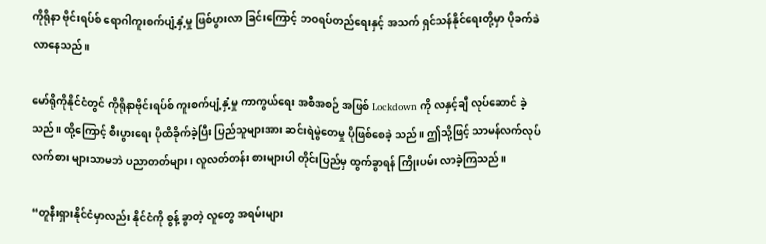ကိုရိုနာ ဗိုင်းရပ်စ် ရောဂါကူးစက်ပျံ့နှံ့မှု ဖြစ်ပွားလာ ခြင်းကြောင့် ဘဝရပ်တည်ရေးနှင့် အသက် ရှင်သန်နိုင်ရေးတို့မှာ ပိုခက်ခဲလာနေသည်။

မော်ရိုကိုနိုင်ငံတွင် ကိုရိုနာဗိုင်းရပ်စ် ကူးစက်ပျံ့နှံ့မှု ကာကွယ်ရေး အစီအစဉ် အဖြစ် Lockdown ကို လနှင့်ချီ လုပ်ဆောင် ခဲ့သည်။ ထို့ကြောင့် စီးပွားရေး ပိုထိခိုက်ခဲ့ပြီး ပြည်သူများအား ဆင်းရဲမွဲတေမှု ပိုဖြစ်စေခဲ့ သည်။ ဤသို့ဖြင့် သာမန်လက်လုပ်လက်စား များသာမဘဲ ပညာတတ်များ၊ လူလတ်တန်း စားများပါ တိုင်းပြည်မှ ထွက်ခွာရန် ကြိုးပမ်း လာခဲ့ကြသည်။

“တူနီးရှားနိုင်ငံမှာလည်း နိုင်ငံကို စွန့် ခွာတဲ့ လူတွေ အရမ်းများ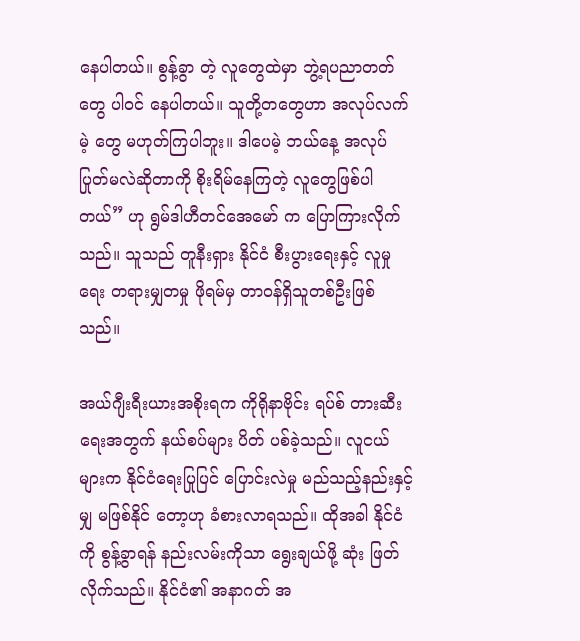နေပါတယ်။ စွန့်ခွာ တဲ့ လူတွေထဲမှာ ဘွဲ့ရပညာတတ်တွေ ပါဝင် နေပါတယ်။ သူတို့တတွေဟာ အလုပ်လက်မဲ့ တွေ မဟုတ်ကြပါဘူး။ ဒါပေမဲ့ ဘယ်နေ့ အလုပ်ပြုတ်မလဲဆိုတာကို စိုးရိမ်နေကြတဲ့ လူတွေဖြစ်ပါတယ်” ဟု ရွမ်ဒါဟီတင်အေမော် က ပြောကြားလိုက်သည်။ သူသည် တူနီးရှား နိုင်ငံ စီးပွားရေးနှင့် လူမှုရေး တရားမျှတမှု ဖိုရမ်မှ တာဝန်ရှိသူတစ်ဦးဖြစ်သည်။

အယ်ဂျီးရီးယားအစိုးရက ကိုရိုနာဗိုင်း ရပ်စ် တားဆီးရေးအတွက် နယ်စပ်များ ပိတ် ပစ်ခဲ့သည်။ လူငယ်များက နိုင်ငံရေးပြုပြင် ပြောင်းလဲမှု မည်သည့်နည်းနှင့်မျှ မဖြစ်နိုင် တော့ဟု ခံစားလာရသည်။ ထိုအခါ နိုင်ငံကို စွန့်ခွာရန် နည်းလမ်းကိုသာ ရွေးချယ်ဖို့ ဆုံး ဖြတ်လိုက်သည်။ နိုင်ငံ၏ အနာဂတ် အ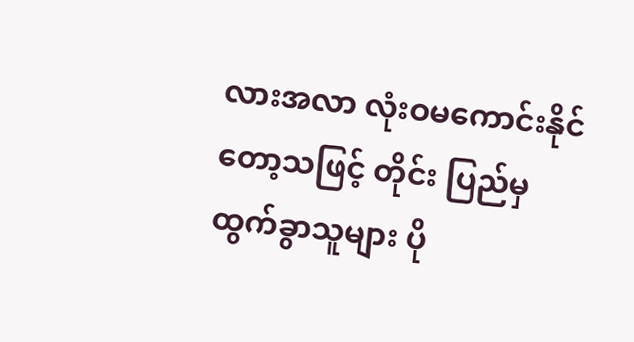လားအလာ လုံးဝမကောင်းနိုင်တော့သဖြင့် တိုင်း ပြည်မှ ထွက်ခွာသူများ ပို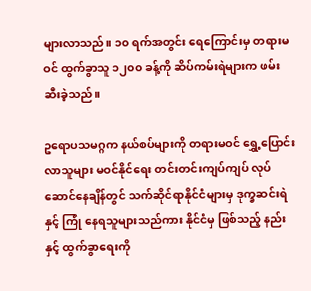များလာသည်။ ၁၀ ရက်အတွင်း ရေကြောင်းမှ တရားမဝင် ထွက်ခွာသူ ၁၂၀၀ ခန့်ကို ဆိပ်ကမ်းရဲများက ဖမ်း ဆီးခဲ့သည်။

ဥရောပသမဂ္ဂက နယ်စပ်များကို တရားမဝင် ရွှေ့ပြောင်းလာသူများ မဝင်နိုင်ရေး တင်းတင်းကျပ်ကျပ် လုပ်ဆောင်နေချိန်တွင် သက်ဆိုင်ရာနိုင်ငံများမှ ဒုက္ခဆင်းရဲနှင့် ကြုံ နေရသူများသည်ကား နိုင်ငံမှ ဖြစ်သည့် နည်းနှင့် ထွက်ခွာရေးကို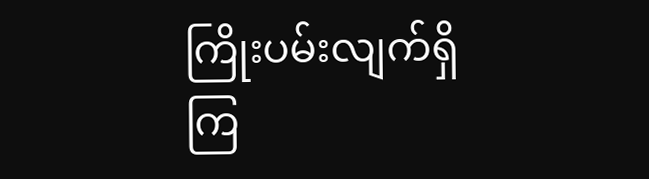ကြိုးပမ်းလျက်ရှိကြ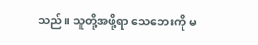သည်။ သူတို့အဖို့ရာ သေဘေးကို မ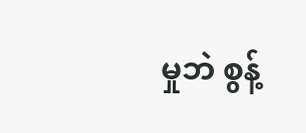မှုဘဲ စွန့်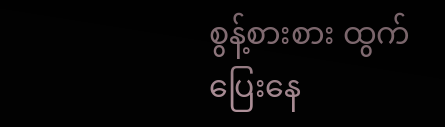စွန့်စားစား ထွက်ပြေးနေ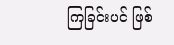ကြခြင်းပင် ဖြစ်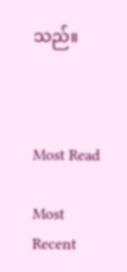သည်။



Most Read

Most Recent